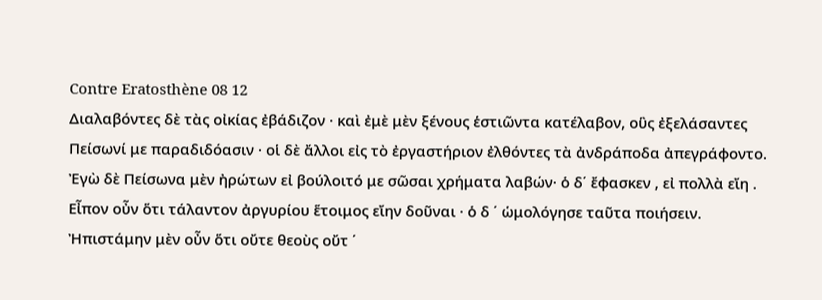Contre Eratosthène 08 12
Διαλαβόντες δὲ τὰς οἰκίας ἐβάδιζον · καὶ ἐμὲ μὲν ξένους ἑστιῶντα κατέλαβον, οὓς ἐξελάσαντες Πείσωνί με παραδιδόασιν · οἱ δὲ ἄλλοι εἰς τὸ ἐργαστήριον ἐλθόντες τὰ ἀνδράποδα ἀπεγράφοντο. Ἐγὼ δὲ Πείσωνα μὲν ἠρώτων εἰ βούλοιτό με σῶσαι χρήματα λαβών· ὁ δ΄ ἔφασκεν , εἰ πολλὰ εἴη . Εἶπον οὖν ὅτι τάλαντον ἀργυρίου ἕτοιμος εἴην δοῦναι · ὁ δ ΄ ὡμολόγησε ταῦτα ποιήσειν. Ἠπιστάμην μὲν οὖν ὅτι οὔτε θεοὺς οὔτ ΄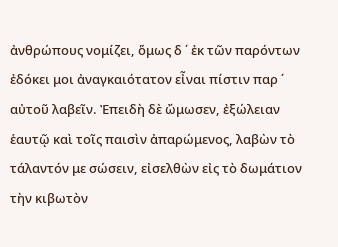ἀνθρώπους νομίζει, ὅμως δ ΄ ἐκ τῶν παρόντων ἐδόκει μοι ἀναγκαιότατον εἶναι πίστιν παρ ΄ αὐτοῦ λαβεῖν. Ἐπειδὴ δὲ ὤμωσεν, ἐξώλειαν ἑαυτῷ καὶ τοῖς παισὶν ἀπαρώμενος, λαβὼν τὸ τάλαντόν με σώσειν, εἰσελθὼν εἰς τὸ δωμάτιον τὴν κιβωτὸν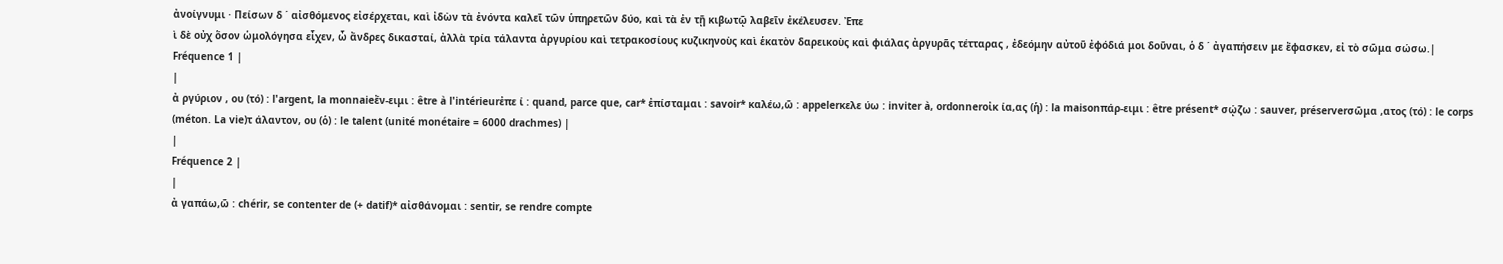ἀνοίγνυμι · Πείσων δ ΄ αἰσθόμενος εἰσέρχεται, καὶ ἰδὼν τὰ ἐνόντα καλεῖ τῶν ὑπηρετῶν δύο, καὶ τὰ ἐν τῇ κιβωτῷ λαβεῖν ἐκέλευσεν. Ἐπε
ὶ δὲ οὐχ ὅσον ὡμολόγησα εἶχεν, ὦ ἄνδρες δικασταί, ἀλλὰ τρία τάλαντα ἀργυρίου καὶ τετρακοσίους κυζικηνοὺς καὶ ἑκατὸν δαρεικοὺς καὶ φιάλας ἀργυρᾶς τέτταρας , ἐδεόμην αὐτοῦ ἐφόδιά μοι δοῦναι, ὁ δ ΄ ἀγαπήσειν με ἔφασκεν, εἰ τὸ σῶμα σώσω.|
Fréquence 1 |
|
ἀ ργύριον , ου (τό) : l'argent, la monnaieἔν-ειμι : être à l'intérieurἐπε ί : quand, parce que, car* ἐπίσταμαι : savoir* καλέω,ῶ : appelerκελε ύω : inviter à, ordonnerοἰκ ία,ας (ἡ) : la maisonπάρ-ειμι : être présent* σῴζω : sauver, préserverσῶμα ,ατος (τό) : le corps (méton. La vie)τ άλαντον, ου (ὁ) : le talent (unité monétaire = 6000 drachmes) |
|
Fréquence 2 |
|
ἀ γαπάω,ῶ : chérir, se contenter de (+ datif)* αἰσθάνομαι : sentir, se rendre compte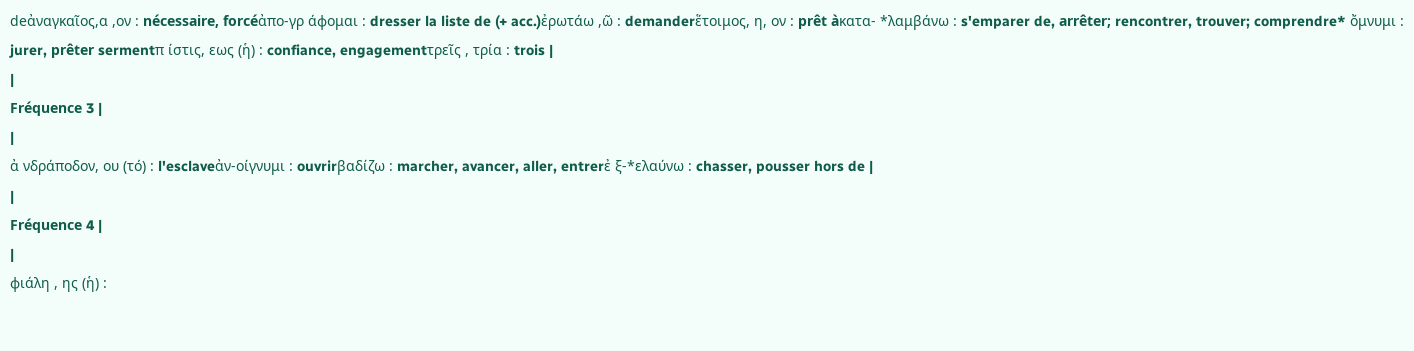deἀναγκαῖος,α ,ον : nécessaire, forcéἀπο-γρ άφομαι : dresser la liste de (+ acc.)ἐρωτάω ,ῶ : demanderἕτοιμος, η, ον : prêt àκατα- *λαμβάνω : s'emparer de, arrêter; rencontrer, trouver; comprendre* ὄμνυμι : jurer, prêter sermentπ ίστις, εως (ἡ) : confiance, engagementτρεῖς , τρία : trois |
|
Fréquence 3 |
|
ἀ νδράποδον, ου (τό) : l'esclaveἀν-οίγνυμι : ouvrirβαδίζω : marcher, avancer, aller, entrerἐ ξ-*ελαύνω : chasser, pousser hors de |
|
Fréquence 4 |
|
φιάλη , ης (ἡ) :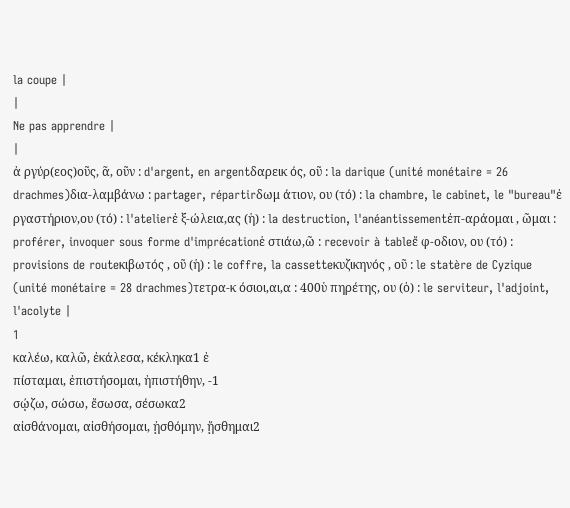la coupe |
|
Ne pas apprendre |
|
ἀ ργύρ(εος)οῦς, ᾶ, οῦν : d'argent, en argentδαρεικ ός, οῦ : la darique (unité monétaire = 26 drachmes)δια-λαμβάνω : partager, répartirδωμ άτιον, ου (τό) : la chambre, le cabinet, le "bureau"ἐ ργαστήριον,ου (τό) : l'atelierἐ ξ-ώλεια,ας (ἡ) : la destruction, l'anéantissementἐπ-αράομαι , ῶμαι : proférer, invoquer sous forme d'imprécationἑ στιάω,ῶ : recevoir à tableἔ φ-οδιον, ου (τό) : provisions de routeκιβωτός , οῦ (ἡ) : le coffre, la cassetteκυζικηνός , οῦ : le statère de Cyzique (unité monétaire = 28 drachmes)τετρα-κ όσιοι,αι,α : 400ὑ πηρέτης, ου (ὁ) : le serviteur, l'adjoint, l'acolyte |
1
καλέω, καλῶ, ἐκάλεσα, κέκληκα1 ἐ
πίσταμαι, ἐπιστήσομαι, ἠπιστήθην, -1
σῴζω, σώσω, ἔσωσα, σέσωκα2
αἰσθάνομαι, αἰσθήσομαι, ᾐσθόμην, ᾔσθημαι2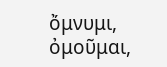ὄμνυμι, ὀμοῦμαι,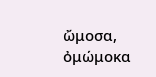ὤμοσα, ὀμώμοκα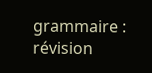grammaire : révision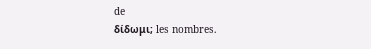de
δίδωμι; les nombres.